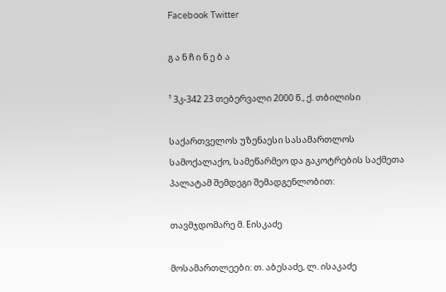Facebook Twitter

გ ა ნ ჩ ი ნ ე ბ ა

¹ 3კ-342 23 თებერვალი 2000 წ., ქ. თბილისი

საქართველოს უზენაესი სასამართლოს სამოქალაქო, სამეწარმეო და გაკოტრების საქმეთა პალატამ შემდეგი შემადგენლობით:

თავმჯდომარე მ. Eისკაძე

მოსამართლეები: თ. აბესაძე, ლ. ისაკაძე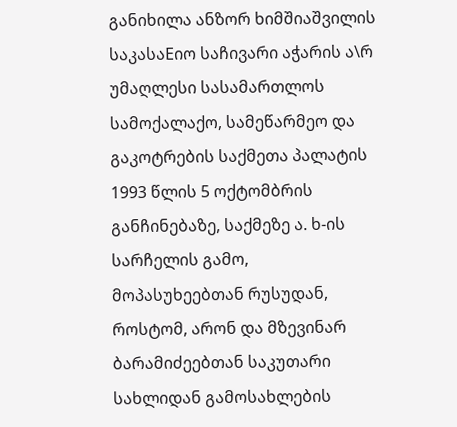განიხილა ანზორ ხიმშიაშვილის საკასაEიო საჩივარი აჭარის ა\რ უმაღლესი სასამართლოს სამოქალაქო, სამეწარმეო და გაკოტრების საქმეთა პალატის 1993 წლის 5 ოქტომბრის განჩინებაზე, საქმეზე ა. ხ-ის სარჩელის გამო, მოპასუხეებთან რუსუდან, როსტომ, არონ და მზევინარ ბარამიძეებთან საკუთარი სახლიდან გამოსახლების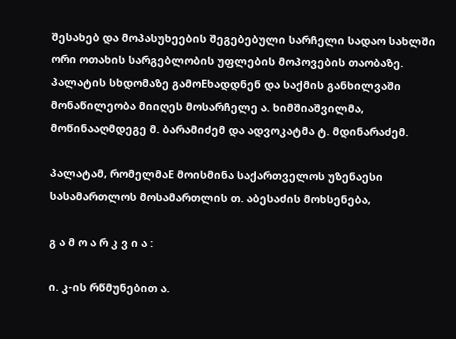შესახებ და მოპასუხეების შეგებებული სარჩელი სადაო სახლში ორი ოთახის სარგებლობის უფლების მოპოვების თაობაზე. პალატის სხდომაზე გამოEხადდნენ და საქმის განხილვაში მონაწილეობა მიიღეს მოსარჩელე ა. ხიმშიაშვილმა, მოწინააღმდეგე მ. ბარამიძემ და ადვოკატმა ტ. მდინარაძემ.

პალატამ, რომელმაE მოისმინა საქართველოს უზენაესი სასამართლოს მოსამართლის თ. აბესაძის მოხსენება,

გ ა მ ო ა რ კ ვ ი ა :

ი. კ-ის რწმუნებით ა.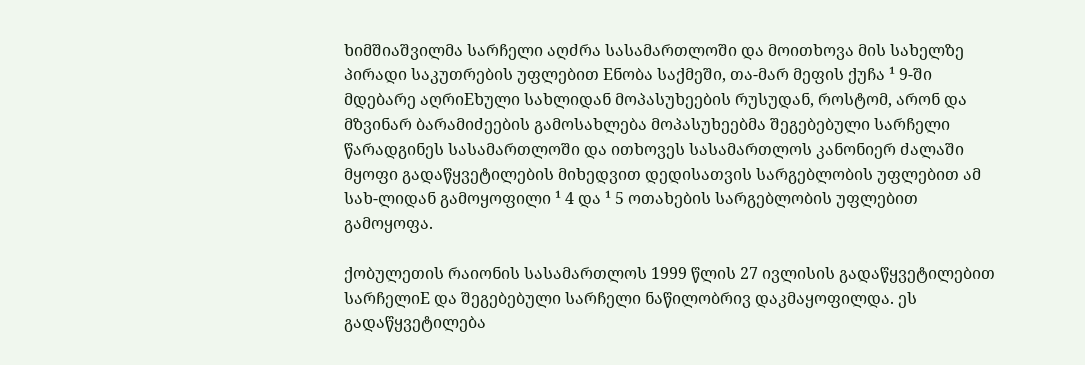ხიმშიაშვილმა სარჩელი აღძრა სასამართლოში და მოითხოვა მის სახელზე პირადი საკუთრების უფლებით Eნობა საქმეში, თა-მარ მეფის ქუჩა ¹ 9-ში მდებარე აღრიEხული სახლიდან მოპასუხეების რუსუდან, როსტომ, არონ და მზვინარ ბარამიძეების გამოსახლება მოპასუხეებმა შეგებებული სარჩელი წარადგინეს სასამართლოში და ითხოვეს სასამართლოს კანონიერ ძალაში მყოფი გადაწყვეტილების მიხედვით დედისათვის სარგებლობის უფლებით ამ სახ-ლიდან გამოყოფილი ¹ 4 და ¹ 5 ოთახების სარგებლობის უფლებით გამოყოფა.

ქობულეთის რაიონის სასამართლოს 1999 წლის 27 ივლისის გადაწყვეტილებით სარჩელიE და შეგებებული სარჩელი ნაწილობრივ დაკმაყოფილდა. ეს გადაწყვეტილება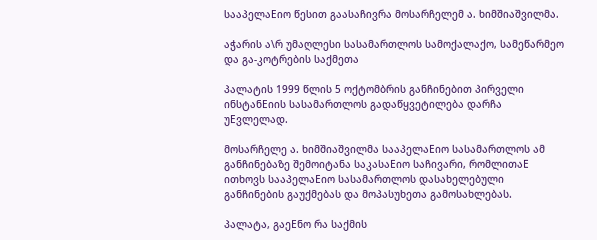სააპელაEიო წესით გაასაჩივრა მოსარჩელემ ა. ხიმშიაშვილმა.

აჭარის ა\რ უმაღლესი სასამართლოს სამოქალაქო, სამეწარმეო და გა-კოტრების საქმეთა

პალატის 1999 წლის 5 ოქტომბრის განჩინებით პირველი ინსტანEიის სასამართლოს გადაწყვეტილება დარჩა უEვლელად.

მოსარჩელე ა. ხიმშიაშვილმა სააპელაEიო სასამართლოს ამ განჩინებაზე შემოიტანა საკასაEიო საჩივარი, რომლითაE ითხოვს სააპელაEიო სასამართლოს დასახელებული განჩინების გაუქმებას და მოპასუხეთა გამოსახლებას.

პალატა, გაეEნო რა საქმის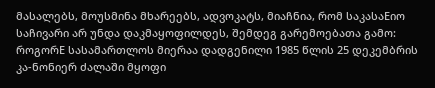მასალებს, მოუსმინა მხარეებს, ადვოკატს, მიაჩნია, რომ საკასაEიო საჩივარი არ უნდა დაკმაყოფილდეს, შემდეგ გარემოებათა გამო: როგორE სასამართლოს მიერაა დადგენილი 1985 წლის 25 დეკემბრის კა-ნონიერ ძალაში მყოფი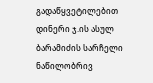გადაწყვეტილებით დინერი ჯ.ის ასულ ბარამიძის სარჩელი ნაწილობრივ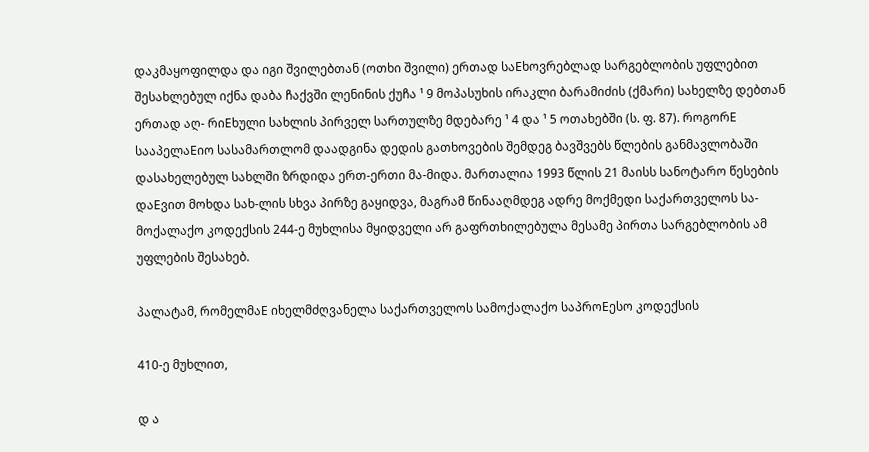დაკმაყოფილდა და იგი შვილებთან (ოთხი შვილი) ერთად საEხოვრებლად სარგებლობის უფლებით შესახლებულ იქნა დაბა ჩაქვში ლენინის ქუჩა ¹ 9 მოპასუხის ირაკლი ბარამიძის (ქმარი) სახელზე დებთან ერთად აღ- რიEხული სახლის პირველ სართულზე მდებარე ¹ 4 და ¹ 5 ოთახებში (ს. ფ. 87). როგორE სააპელაEიო სასამართლომ დაადგინა დედის გათხოვების შემდეგ ბავშვებს წლების განმავლობაში დასახელებულ სახლში ზრდიდა ერთ-ერთი მა-მიდა. მართალია 1993 წლის 21 მაისს სანოტარო წესების დაEვით მოხდა სახ-ლის სხვა პირზე გაყიდვა, მაგრამ წინააღმდეგ ადრე მოქმედი საქართველოს სა-მოქალაქო კოდექსის 244-ე მუხლისა მყიდველი არ გაფრთხილებულა მესამე პირთა სარგებლობის ამ უფლების შესახებ.

პალატამ, რომელმაE იხელმძღვანელა საქართველოს სამოქალაქო საპროEესო კოდექსის

410-ე მუხლით,

დ ა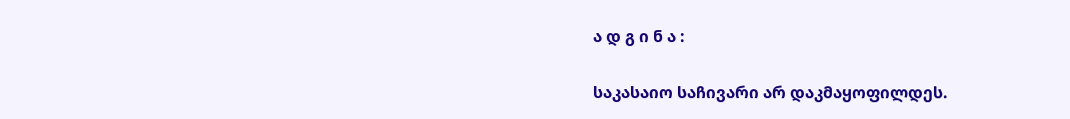ა დ გ ი ნ ა :

საკასაიო საჩივარი არ დაკმაყოფილდეს.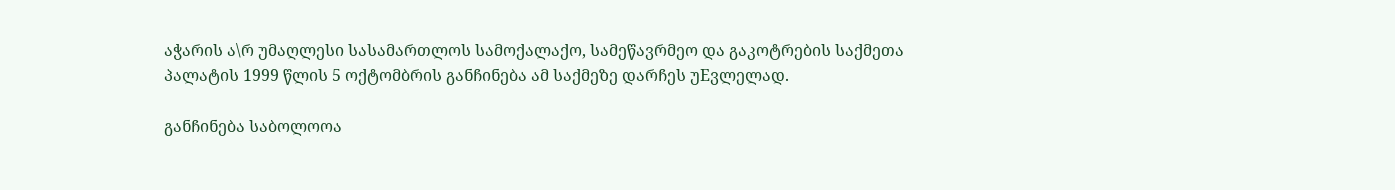აჭარის ა\რ უმაღლესი სასამართლოს სამოქალაქო, სამეწავრმეო და გაკოტრების საქმეთა პალატის 1999 წლის 5 ოქტომბრის განჩინება ამ საქმეზე დარჩეს უEვლელად.

განჩინება საბოლოოა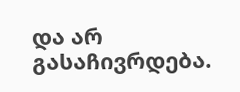და არ გასაჩივრდება.